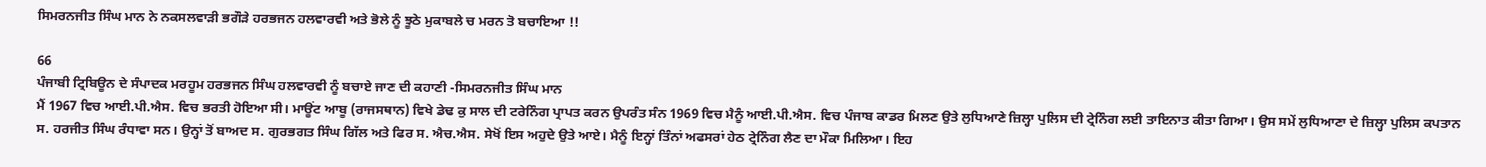ਸਿਮਰਨਜੀਤ ਸਿੰਘ ਮਾਨ ਨੇ ਨਕਸਲਵਾੜੀ ਭਗੌੜੇ ਹਰਭਜਨ ਹਲਵਾਰਵੀ ਅਤੇ ਭੋਲੇ ਨੂੰ ਝੂਠੇ ਮੁਕਾਬਲੇ ਚ ਮਰਨ ਤੋ ਬਚਾਇਆ !!

66
ਪੰਜਾਬੀ ਟ੍ਰਿਬਿਊਨ ਦੇ ਸੰਪਾਦਕ ਮਰਹੂਮ ਹਰਭਜਨ ਸਿੰਘ ਹਲਵਾਰਵੀ ਨੂੰ ਬਚਾਏ ਜਾਣ ਦੀ ਕਹਾਣੀ -ਸਿਮਰਨਜੀਤ ਸਿੰਘ ਮਾਨ
ਮੈਂ 1967 ਵਿਚ ਆਈ.ਪੀ.ਐਸ. ਵਿਚ ਭਰਤੀ ਹੋਇਆ ਸੀ। ਮਾਊਂਟ ਆਬੂ (ਰਾਜਸਥਾਨ) ਵਿਖੇ ਡੇਢ ਕੁ ਸਾਲ ਦੀ ਟਰੇਨਿੰਗ ਪ੍ਰਾਪਤ ਕਰਨ ਉਪਰੰਤ ਸੰਨ 1969 ਵਿਚ ਮੈਨੂੰ ਆਈ.ਪੀ.ਐਸ. ਵਿਚ ਪੰਜਾਬ ਕਾਡਰ ਮਿਲਣ ਉਤੇ ਲੁਧਿਆਣੇ ਜ਼ਿਲ੍ਹਾ ਪੁਲਿਸ ਦੀ ਟ੍ਰੇਨਿੰਗ ਲਈ ਤਾਇਨਾਤ ਕੀਤਾ ਗਿਆ। ਉਸ ਸਮੇਂ ਲੁਧਿਆਣਾ ਦੇ ਜ਼ਿਲ੍ਹਾ ਪੁਲਿਸ ਕਪਤਾਨ ਸ. ਹਰਜੀਤ ਸਿੰਘ ਰੰਧਾਵਾ ਸਨ। ਉਨ੍ਹਾਂ ਤੋਂ ਬਾਅਦ ਸ. ਗੁਰਭਗਤ ਸਿੰਘ ਗਿੱਲ ਅਤੇ ਫਿਰ ਸ. ਐਚ.ਐਸ. ਸੇਖੋਂ ਇਸ ਅਹੁਦੇ ਉਤੇ ਆਏ। ਮੈਨੂੰ ਇਨ੍ਹਾਂ ਤਿੰਨਾਂ ਅਫਸਰਾਂ ਹੇਠ ਟ੍ਰੇਨਿੰਗ ਲੈਣ ਦਾ ਮੌਕਾ ਮਿਲਿਆ। ਇਹ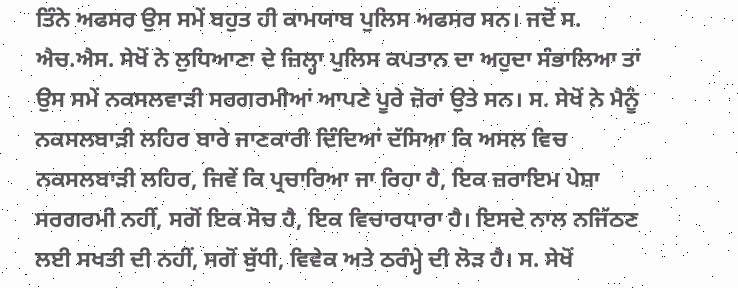ਤਿੰਨੇ ਅਫਸਰ ਉਸ ਸਮੇਂ ਬਹੁਤ ਹੀ ਕਾਮਯਾਬ ਪੁਲਿਸ ਅਫਸਰ ਸਨ। ਜਦੋਂ ਸ. ਐਚ.ਐਸ. ਸੇਖੋਂ ਨੇ ਲੁਧਿਆਣਾ ਦੇ ਜ਼ਿਲ੍ਹਾ ਪੁਲਿਸ ਕਪਤਾਨ ਦਾ ਅਹੁਦਾ ਸੰਭਾਲਿਆ ਤਾਂ ਉਸ ਸਮੇਂ ਨਕਸਲਵਾੜੀ ਸਰਗਰਮੀਆਂ ਆਪਣੇ ਪੂਰੇ ਜ਼ੋਰਾਂ ਉਤੇ ਸਨ। ਸ. ਸੇਖੋਂ ਨੇ ਮੈਨੂੰ ਨਕਸਲਬਾੜੀ ਲਹਿਰ ਬਾਰੇ ਜਾਣਕਾਰੀ ਦਿੰਦਿਆਂ ਦੱਸਿਆ ਕਿ ਅਸਲ ਵਿਚ ਨਕਸਲਬਾੜੀ ਲਹਿਰ, ਜਿਵੇਂ ਕਿ ਪ੍ਰਚਾਰਿਆ ਜਾ ਰਿਹਾ ਹੈ, ਇਕ ਜ਼ਰਾਇਮ ਪੇਸ਼ਾ ਸਰਗਰਮੀ ਨਹੀਂ, ਸਗੋਂ ਇਕ ਸੋਚ ਹੈ, ਇਕ ਵਿਚਾਰਧਾਰਾ ਹੈ। ਇਸਦੇ ਨਾਲ ਨਜਿੱਠਣ ਲਈ ਸਖਤੀ ਦੀ ਨਹੀਂ, ਸਗੋਂ ਬੁੱਧੀ, ਵਿਵੇਕ ਅਤੇ ਠਰੰਮ੍ਹੇ ਦੀ ਲੋੜ ਹੈ। ਸ. ਸੇਖੋਂ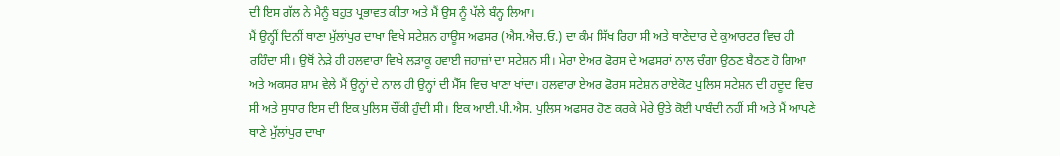ਦੀ ਇਸ ਗੱਲ ਨੇ ਮੈਨੂੰ ਬਹੁਤ ਪ੍ਰਭਾਵਤ ਕੀਤਾ ਅਤੇ ਮੈਂ ਉਸ ਨੂੰ ਪੱਲੇ ਬੰਨ੍ਹ ਲਿਆ।
ਮੈਂ ਉਨ੍ਹੀਂ ਦਿਨੀਂ ਥਾਣਾ ਮੁੱਲਾਂਪੁਰ ਦਾਖਾ ਵਿਖੇ ਸਟੇਸ਼ਨ ਹਾਊਸ ਅਫਸਰ (ਐਸ.ਐਚ.ਓ.) ਦਾ ਕੰਮ ਸਿੱਖ ਰਿਹਾ ਸੀ ਅਤੇ ਥਾਣੇਦਾਰ ਦੇ ਕੁਆਰਟਰ ਵਿਚ ਹੀ ਰਹਿੰਦਾ ਸੀ। ਉਥੋਂ ਨੇੜੇ ਹੀ ਹਲਵਾਰਾ ਵਿਖੇ ਲੜਾਕੂ ਹਵਾਈ ਜਹਾਜ਼ਾਂ ਦਾ ਸਟੇਸ਼ਨ ਸੀ। ਮੇਰਾ ਏਅਰ ਫੋਰਸ ਦੇ ਅਫਸਰਾਂ ਨਾਲ ਚੰਗਾ ਉਠਣ ਬੈਠਣ ਹੋ ਗਿਆ ਅਤੇ ਅਕਸਰ ਸ਼ਾਮ ਵੇਲੇ ਮੈਂ ਉਨ੍ਹਾਂ ਦੇ ਨਾਲ ਹੀ ਉਨ੍ਹਾਂ ਦੀ ਮੈੱਸ ਵਿਚ ਖਾਣਾ ਖਾਂਦਾ। ਹਲਵਾਰਾ ਏਅਰ ਫੋਰਸ ਸਟੇਸ਼ਨ ਰਾਏਕੋਟ ਪੁਲਿਸ ਸਟੇਸ਼ਨ ਦੀ ਹਦੂਦ ਵਿਚ ਸੀ ਅਤੇ ਸੁਧਾਰ ਇਸ ਦੀ ਇਕ ਪੁਲਿਸ ਚੌਂਕੀ ਹੁੰਦੀ ਸੀ। ਇਕ ਆਈ.ਪੀ.ਐਸ. ਪੁਲਿਸ ਅਫਸਰ ਹੋਣ ਕਰਕੇ ਮੇਰੇ ਉਤੇ ਕੋਈ ਪਾਬੰਦੀ ਨਹੀਂ ਸੀ ਅਤੇ ਮੈਂ ਆਪਣੇ ਥਾਣੇ ਮੁੱਲਾਂਪੁਰ ਦਾਖਾ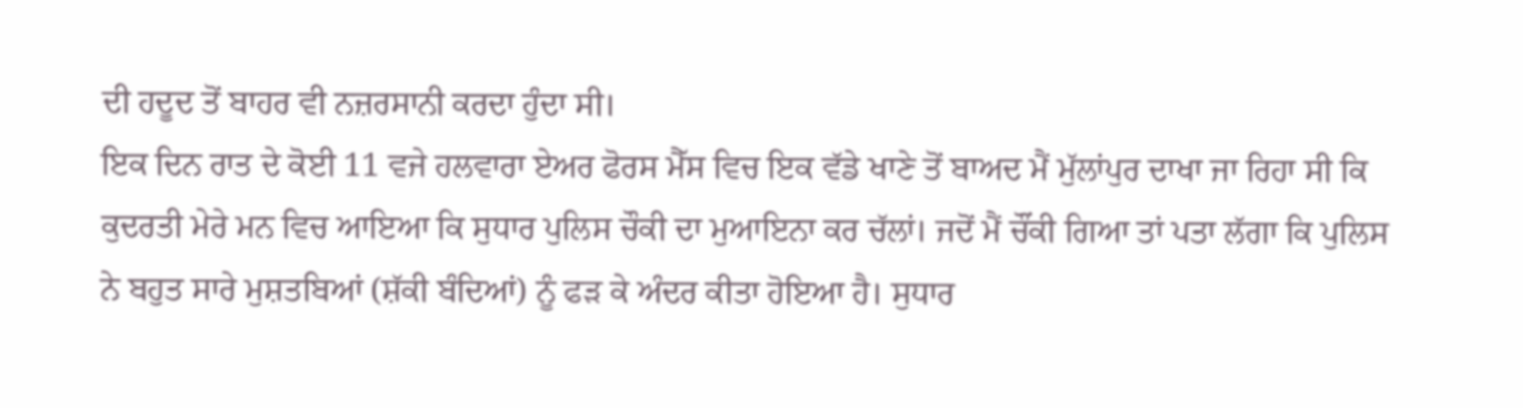ਦੀ ਹਦੂਦ ਤੋਂ ਬਾਹਰ ਵੀ ਨਜ਼ਰਸਾਨੀ ਕਰਦਾ ਹੁੰਦਾ ਸੀ।
ਇਕ ਦਿਨ ਰਾਤ ਦੇ ਕੋਈ 11 ਵਜੇ ਹਲਵਾਰਾ ਏਅਰ ਫੋਰਸ ਮੈੱਸ ਵਿਚ ਇਕ ਵੱਡੇ ਖਾਣੇ ਤੋਂ ਬਾਅਦ ਮੈਂ ਮੁੱਲਾਂਪੁਰ ਦਾਖਾ ਜਾ ਰਿਹਾ ਸੀ ਕਿ ਕੁਦਰਤੀ ਮੇਰੇ ਮਨ ਵਿਚ ਆਇਆ ਕਿ ਸੁਧਾਰ ਪੁਲਿਸ ਚੌਕੀ ਦਾ ਮੁਆਇਨਾ ਕਰ ਚੱਲਾਂ। ਜਦੋਂ ਮੈਂ ਚੌਂਕੀ ਗਿਆ ਤਾਂ ਪਤਾ ਲੱਗਾ ਕਿ ਪੁਲਿਸ ਨੇ ਬਹੁਤ ਸਾਰੇ ਮੁਸ਼ਤਬਿਆਂ (ਸ਼ੱਕੀ ਬੰਦਿਆਂ) ਨੂੰ ਫੜ ਕੇ ਅੰਦਰ ਕੀਤਾ ਹੋਇਆ ਹੈ। ਸੁਧਾਰ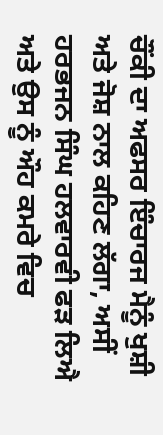ਚੌਂਕੀ ਦਾ ਅਫਸਰ ਇੰਚਾਰਜ ਮੈਨੂੰ ਖੁਸ਼ੀ ਅਤੇ ਜੋਸ਼ ਨਾਲ ਕਹਿਣ ਲੱਗਾ, ਅਸੀਂ ਹਰਭਜਨ ਸਿੰਘ ਹਲਵਾਰਵੀ ਫੜ ਲਿਐ ਅਤੇ ਉਸ ਨੂੰ ਔਹ ਕਮਰੇ ਵਿਚ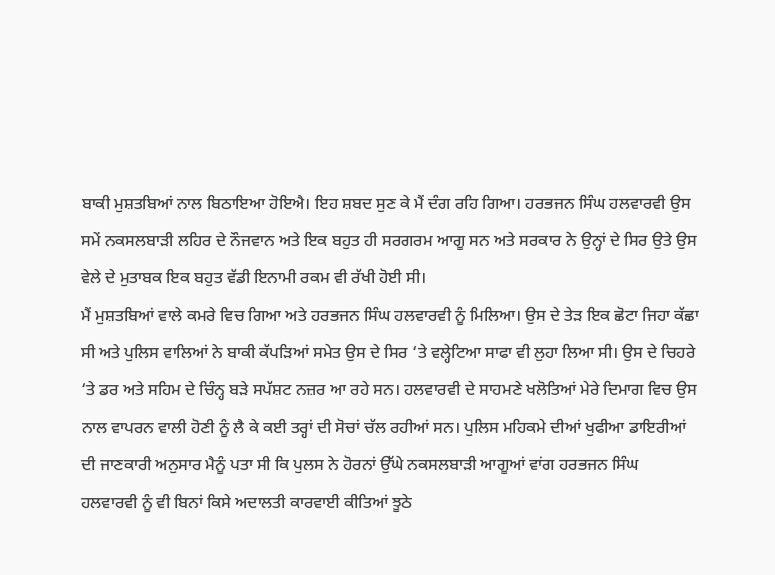ਬਾਕੀ ਮੁਸ਼ਤਬਿਆਂ ਨਾਲ ਬਿਠਾਇਆ ਹੋਇਐ। ਇਹ ਸ਼ਬਦ ਸੁਣ ਕੇ ਮੈਂ ਦੰਗ ਰਹਿ ਗਿਆ। ਹਰਭਜਨ ਸਿੰਘ ਹਲਵਾਰਵੀ ਉਸ ਸਮੇਂ ਨਕਸਲਬਾੜੀ ਲਹਿਰ ਦੇ ਨੌਜਵਾਨ ਅਤੇ ਇਕ ਬਹੁਤ ਹੀ ਸਰਗਰਮ ਆਗੂ ਸਨ ਅਤੇ ਸਰਕਾਰ ਨੇ ਉਨ੍ਹਾਂ ਦੇ ਸਿਰ ਉਤੇ ਉਸ ਵੇਲੇ ਦੇ ਮੁਤਾਬਕ ਇਕ ਬਹੁਤ ਵੱਡੀ ਇਨਾਮੀ ਰਕਮ ਵੀ ਰੱਖੀ ਹੋਈ ਸੀ।
ਮੈਂ ਮੁਸ਼ਤਬਿਆਂ ਵਾਲੇ ਕਮਰੇ ਵਿਚ ਗਿਆ ਅਤੇ ਹਰਭਜਨ ਸਿੰਘ ਹਲਵਾਰਵੀ ਨੂੰ ਮਿਲਿਆ। ਉਸ ਦੇ ਤੇੜ ਇਕ ਛੋਟਾ ਜਿਹਾ ਕੱਛਾ ਸੀ ਅਤੇ ਪੁਲਿਸ ਵਾਲਿਆਂ ਨੇ ਬਾਕੀ ਕੱਪੜਿਆਂ ਸਮੇਤ ਉਸ ਦੇ ਸਿਰ ‘ਤੇ ਵਲ੍ਹੇਟਿਆ ਸਾਫਾ ਵੀ ਲੁਹਾ ਲਿਆ ਸੀ। ਉਸ ਦੇ ਚਿਹਰੇ ‘ਤੇ ਡਰ ਅਤੇ ਸਹਿਮ ਦੇ ਚਿੰਨ੍ਹ ਬੜੇ ਸਪੱਸ਼ਟ ਨਜ਼ਰ ਆ ਰਹੇ ਸਨ। ਹਲਵਾਰਵੀ ਦੇ ਸਾਹਮਣੇ ਖਲੋਤਿਆਂ ਮੇਰੇ ਦਿਮਾਗ ਵਿਚ ਉਸ ਨਾਲ ਵਾਪਰਨ ਵਾਲੀ ਹੋਣੀ ਨੂੰ ਲੈ ਕੇ ਕਈ ਤਰ੍ਹਾਂ ਦੀ ਸੋਚਾਂ ਚੱਲ ਰਹੀਆਂ ਸਨ। ਪੁਲਿਸ ਮਹਿਕਮੇ ਦੀਆਂ ਖੁਫੀਆ ਡਾਇਰੀਆਂ ਦੀ ਜਾਣਕਾਰੀ ਅਨੁਸਾਰ ਮੈਨੂੰ ਪਤਾ ਸੀ ਕਿ ਪੁਲਸ ਨੇ ਹੋਰਨਾਂ ਉੱਘੇ ਨਕਸਲਬਾੜੀ ਆਗੂਆਂ ਵਾਂਗ ਹਰਭਜਨ ਸਿੰਘ ਹਲਵਾਰਵੀ ਨੂੰ ਵੀ ਬਿਨਾਂ ਕਿਸੇ ਅਦਾਲਤੀ ਕਾਰਵਾਈ ਕੀਤਿਆਂ ਝੂਠੇ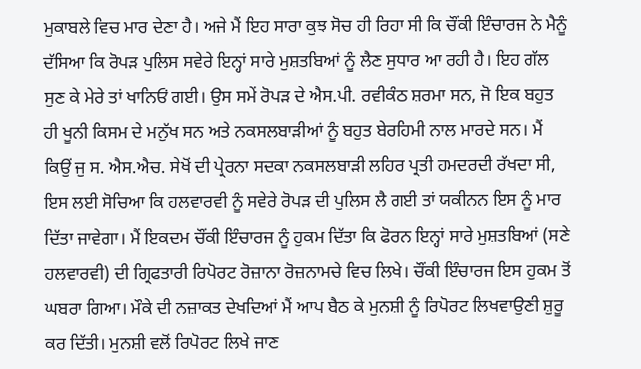ਮੁਕਾਬਲੇ ਵਿਚ ਮਾਰ ਦੇਣਾ ਹੈ। ਅਜੇ ਮੈਂ ਇਹ ਸਾਰਾ ਕੁਝ ਸੋਚ ਹੀ ਰਿਹਾ ਸੀ ਕਿ ਚੌਂਕੀ ਇੰਚਾਰਜ ਨੇ ਮੈਨੂੰ ਦੱਸਿਆ ਕਿ ਰੋਪੜ ਪੁਲਿਸ ਸਵੇਰੇ ਇਨ੍ਹਾਂ ਸਾਰੇ ਮੁਸ਼ਤਬਿਆਂ ਨੂੰ ਲੈਣ ਸੁਧਾਰ ਆ ਰਹੀ ਹੈ। ਇਹ ਗੱਲ ਸੁਣ ਕੇ ਮੇਰੇ ਤਾਂ ਖਾਨਿਓਂ ਗਈ। ਉਸ ਸਮੇਂ ਰੋਪੜ ਦੇ ਐਸ.ਪੀ. ਰਵੀਕੰਠ ਸ਼ਰਮਾ ਸਨ, ਜੋ ਇਕ ਬਹੁਤ ਹੀ ਖੂਨੀ ਕਿਸਮ ਦੇ ਮਨੁੱਖ ਸਨ ਅਤੇ ਨਕਸਲਬਾੜੀਆਂ ਨੂੰ ਬਹੁਤ ਬੇਰਹਿਮੀ ਨਾਲ ਮਾਰਦੇ ਸਨ। ਮੈਂ ਕਿਉਂ ਜੁ ਸ. ਐਸ.ਐਚ. ਸੇਖੋਂ ਦੀ ਪ੍ਰੇਰਨਾ ਸਦਕਾ ਨਕਸਲਬਾੜੀ ਲਹਿਰ ਪ੍ਰਤੀ ਹਮਦਰਦੀ ਰੱਖਦਾ ਸੀ, ਇਸ ਲਈ ਸੋਚਿਆ ਕਿ ਹਲਵਾਰਵੀ ਨੂੰ ਸਵੇਰੇ ਰੋਪੜ ਦੀ ਪੁਲਿਸ ਲੈ ਗਈ ਤਾਂ ਯਕੀਨਨ ਇਸ ਨੂੰ ਮਾਰ ਦਿੱਤਾ ਜਾਵੇਗਾ। ਮੈਂ ਇਕਦਮ ਚੌਂਕੀ ਇੰਚਾਰਜ ਨੂੰ ਹੁਕਮ ਦਿੱਤਾ ਕਿ ਫੋਰਨ ਇਨ੍ਹਾਂ ਸਾਰੇ ਮੁਸ਼ਤਬਿਆਂ (ਸਣੇ ਹਲਵਾਰਵੀ) ਦੀ ਗ੍ਰਿਫਤਾਰੀ ਰਿਪੋਰਟ ਰੋਜ਼ਾਨਾ ਰੋਜ਼ਨਾਮਚੇ ਵਿਚ ਲਿਖੇ। ਚੌਂਕੀ ਇੰਚਾਰਜ ਇਸ ਹੁਕਮ ਤੋਂ ਘਬਰਾ ਗਿਆ। ਮੌਕੇ ਦੀ ਨਜ਼ਾਕਤ ਦੇਖਦਿਆਂ ਮੈਂ ਆਪ ਬੈਠ ਕੇ ਮੁਨਸ਼ੀ ਨੂੰ ਰਿਪੋਰਟ ਲਿਖਵਾਉਣੀ ਸ਼ੁਰੂ ਕਰ ਦਿੱਤੀ। ਮੁਨਸ਼ੀ ਵਲੋਂ ਰਿਪੋਰਟ ਲਿਖੇ ਜਾਣ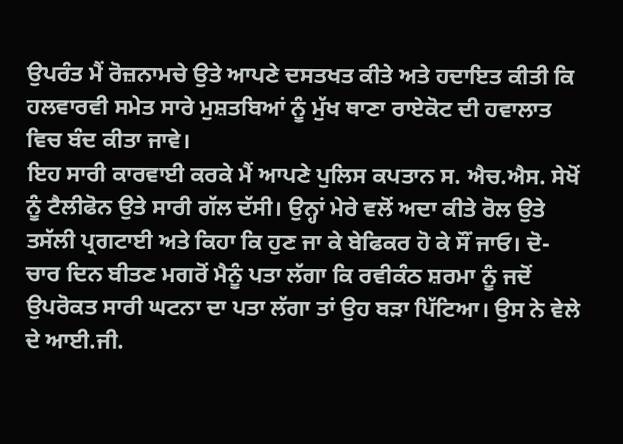ਉਪਰੰਤ ਮੈਂ ਰੋਜ਼ਨਾਮਚੇ ਉਤੇ ਆਪਣੇ ਦਸਤਖਤ ਕੀਤੇ ਅਤੇ ਹਦਾਇਤ ਕੀਤੀ ਕਿ ਹਲਵਾਰਵੀ ਸਮੇਤ ਸਾਰੇ ਮੁਸ਼ਤਬਿਆਂ ਨੂੰ ਮੁੱਖ ਥਾਣਾ ਰਾਏਕੋਟ ਦੀ ਹਵਾਲਾਤ ਵਿਚ ਬੰਦ ਕੀਤਾ ਜਾਵੇ।
ਇਹ ਸਾਰੀ ਕਾਰਵਾਈ ਕਰਕੇ ਮੈਂ ਆਪਣੇ ਪੁਲਿਸ ਕਪਤਾਨ ਸ. ਐਚ.ਐਸ. ਸੇਖੋਂ ਨੂੰ ਟੈਲੀਫੋਨ ਉਤੇ ਸਾਰੀ ਗੱਲ ਦੱਸੀ। ਉਨ੍ਹਾਂ ਮੇਰੇ ਵਲੋਂ ਅਦਾ ਕੀਤੇ ਰੋਲ ਉਤੇ ਤਸੱਲੀ ਪ੍ਰਗਟਾਈ ਅਤੇ ਕਿਹਾ ਕਿ ਹੁਣ ਜਾ ਕੇ ਬੇਫਿਕਰ ਹੋ ਕੇ ਸੌਂ ਜਾਓ। ਦੋ-ਚਾਰ ਦਿਨ ਬੀਤਣ ਮਗਰੋਂ ਮੈਨੂੰ ਪਤਾ ਲੱਗਾ ਕਿ ਰਵੀਕੰਠ ਸ਼ਰਮਾ ਨੂੰ ਜਦੋਂ ਉਪਰੋਕਤ ਸਾਰੀ ਘਟਨਾ ਦਾ ਪਤਾ ਲੱਗਾ ਤਾਂ ਉਹ ਬੜਾ ਪਿੱਟਿਆ। ਉਸ ਨੇ ਵੇਲੇ ਦੇ ਆਈ.ਜੀ.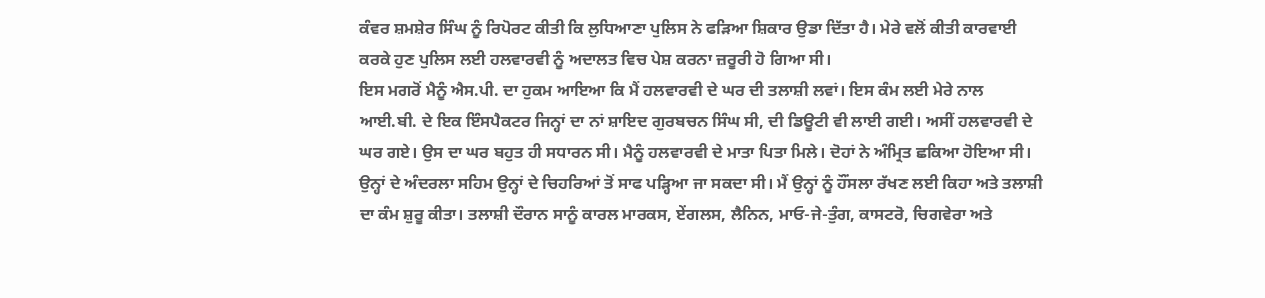ਕੰਵਰ ਸ਼ਮਸ਼ੇਰ ਸਿੰਘ ਨੂੰ ਰਿਪੋਰਟ ਕੀਤੀ ਕਿ ਲੁਧਿਆਣਾ ਪੁਲਿਸ ਨੇ ਫੜਿਆ ਸ਼ਿਕਾਰ ਉਡਾ ਦਿੱਤਾ ਹੈ। ਮੇਰੇ ਵਲੋਂ ਕੀਤੀ ਕਾਰਵਾਈ ਕਰਕੇ ਹੁਣ ਪੁਲਿਸ ਲਈ ਹਲਵਾਰਵੀ ਨੂੰ ਅਦਾਲਤ ਵਿਚ ਪੇਸ਼ ਕਰਨਾ ਜ਼ਰੂਰੀ ਹੋ ਗਿਆ ਸੀ।
ਇਸ ਮਗਰੋਂ ਮੈਨੂੰ ਐਸ.ਪੀ. ਦਾ ਹੁਕਮ ਆਇਆ ਕਿ ਮੈਂ ਹਲਵਾਰਵੀ ਦੇ ਘਰ ਦੀ ਤਲਾਸ਼ੀ ਲਵਾਂ। ਇਸ ਕੰਮ ਲਈ ਮੇਰੇ ਨਾਲ ਆਈ.ਬੀ. ਦੇ ਇਕ ਇੰਸਪੈਕਟਰ ਜਿਨ੍ਹਾਂ ਦਾ ਨਾਂ ਸ਼ਾਇਦ ਗੁਰਬਚਨ ਸਿੰਘ ਸੀ, ਦੀ ਡਿਊਟੀ ਵੀ ਲਾਈ ਗਈ। ਅਸੀਂ ਹਲਵਾਰਵੀ ਦੇ ਘਰ ਗਏ। ਉਸ ਦਾ ਘਰ ਬਹੁਤ ਹੀ ਸਧਾਰਨ ਸੀ। ਮੈਨੂੰ ਹਲਵਾਰਵੀ ਦੇ ਮਾਤਾ ਪਿਤਾ ਮਿਲੇ। ਦੋਹਾਂ ਨੇ ਅੰਮ੍ਰਿਤ ਛਕਿਆ ਹੋਇਆ ਸੀ। ਉਨ੍ਹਾਂ ਦੇ ਅੰਦਰਲਾ ਸਹਿਮ ਉਨ੍ਹਾਂ ਦੇ ਚਿਹਰਿਆਂ ਤੋਂ ਸਾਫ ਪੜ੍ਹਿਆ ਜਾ ਸਕਦਾ ਸੀ। ਮੈਂ ਉਨ੍ਹਾਂ ਨੂੰ ਹੌਂਸਲਾ ਰੱਖਣ ਲਈ ਕਿਹਾ ਅਤੇ ਤਲਾਸ਼ੀ ਦਾ ਕੰਮ ਸ਼ੁਰੂ ਕੀਤਾ। ਤਲਾਸ਼ੀ ਦੌਰਾਨ ਸਾਨੂੰ ਕਾਰਲ ਮਾਰਕਸ, ਏਂਗਲਸ, ਲੈਨਿਨ, ਮਾਓ-ਜੇ-ਤੁੰਗ, ਕਾਸਟਰੋ, ਚਿਗਵੇਰਾ ਅਤੇ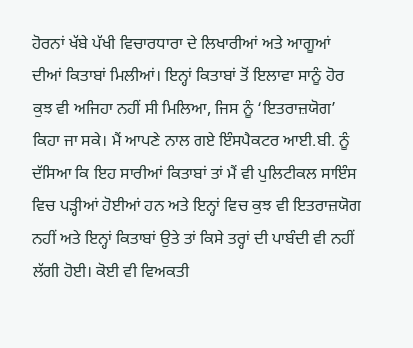ਹੋਰਨਾਂ ਖੱਬੇ ਪੱਖੀ ਵਿਚਾਰਧਾਰਾ ਦੇ ਲਿਖਾਰੀਆਂ ਅਤੇ ਆਗੂਆਂ ਦੀਆਂ ਕਿਤਾਬਾਂ ਮਿਲੀਆਂ। ਇਨ੍ਹਾਂ ਕਿਤਾਬਾਂ ਤੋਂ ਇਲਾਵਾ ਸਾਨੂੰ ਹੋਰ ਕੁਝ ਵੀ ਅਜਿਹਾ ਨਹੀਂ ਸੀ ਮਿਲਿਆ, ਜਿਸ ਨੂੰ ‘ਇਤਰਾਜ਼ਯੋਗ’ ਕਿਹਾ ਜਾ ਸਕੇ। ਮੈਂ ਆਪਣੇ ਨਾਲ ਗਏ ਇੰਸਪੈਕਟਰ ਆਈ.ਬੀ. ਨੂੰ ਦੱਸਿਆ ਕਿ ਇਹ ਸਾਰੀਆਂ ਕਿਤਾਬਾਂ ਤਾਂ ਮੈਂ ਵੀ ਪੁਲਿਟੀਕਲ ਸਾਇੰਸ ਵਿਚ ਪੜ੍ਹੀਆਂ ਹੋਈਆਂ ਹਨ ਅਤੇ ਇਨ੍ਹਾਂ ਵਿਚ ਕੁਝ ਵੀ ਇਤਰਾਜ਼ਯੋਗ ਨਹੀਂ ਅਤੇ ਇਨ੍ਹਾਂ ਕਿਤਾਬਾਂ ਉਤੇ ਤਾਂ ਕਿਸੇ ਤਰ੍ਹਾਂ ਦੀ ਪਾਬੰਦੀ ਵੀ ਨਹੀਂ ਲੱਗੀ ਹੋਈ। ਕੋਈ ਵੀ ਵਿਅਕਤੀ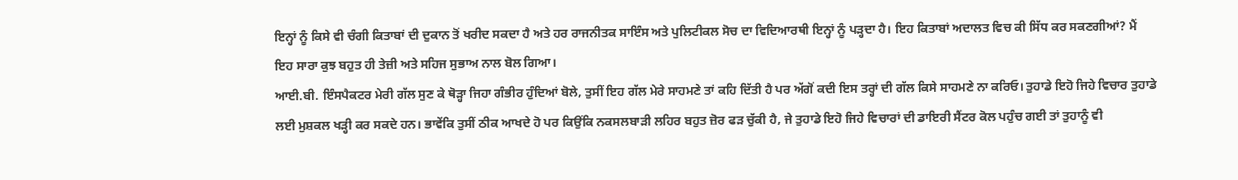ਇਨ੍ਹਾਂ ਨੂੰ ਕਿਸੇ ਵੀ ਚੰਗੀ ਕਿਤਾਬਾਂ ਦੀ ਦੁਕਾਨ ਤੋਂ ਖਰੀਦ ਸਕਦਾ ਹੈ ਅਤੇ ਹਰ ਰਾਜਨੀਤਕ ਸਾਇੰਸ ਅਤੇ ਪੁਲਿਟੀਕਲ ਸੋਚ ਦਾ ਵਿਦਿਆਰਥੀ ਇਨ੍ਹਾਂ ਨੂੰ ਪੜ੍ਹਦਾ ਹੈ। ਇਹ ਕਿਤਾਬਾਂ ਅਦਾਲਤ ਵਿਚ ਕੀ ਸਿੱਧ ਕਰ ਸਕਣਗੀਆਂ? ਮੈਂ ਇਹ ਸਾਰਾ ਕੁਝ ਬਹੁਤ ਹੀ ਤੇਜ਼ੀ ਅਤੇ ਸਹਿਜ ਸੁਭਾਅ ਨਾਲ ਬੋਲ ਗਿਆ।
ਆਈ.ਬੀ. ਇੰਸਪੈਕਟਰ ਮੇਰੀ ਗੱਲ ਸੁਣ ਕੇ ਥੋੜ੍ਹਾ ਜਿਹਾ ਗੰਭੀਰ ਹੁੰਦਿਆਂ ਬੋਲੇ, ਤੁਸੀਂ ਇਹ ਗੱਲ ਮੇਰੇ ਸਾਹਮਣੇ ਤਾਂ ਕਹਿ ਦਿੱਤੀ ਹੈ ਪਰ ਅੱਗੋਂ ਕਦੀ ਇਸ ਤਰ੍ਹਾਂ ਦੀ ਗੱਲ ਕਿਸੇ ਸਾਹਮਣੇ ਨਾ ਕਰਿਓ। ਤੁਹਾਡੇ ਇਹੋ ਜਿਹੇ ਵਿਚਾਰ ਤੁਹਾਡੇ ਲਈ ਮੁਸ਼ਕਲ ਖੜ੍ਹੀ ਕਰ ਸਕਦੇ ਹਨ। ਭਾਵੇਂਕਿ ਤੁਸੀਂ ਠੀਕ ਆਖਦੇ ਹੋ ਪਰ ਕਿਉਂਕਿ ਨਕਸਲਬਾੜੀ ਲਹਿਰ ਬਹੁਤ ਜ਼ੋਰ ਫੜ ਚੁੱਕੀ ਹੈ, ਜੇ ਤੁਹਾਡੇ ਇਹੋ ਜਿਹੇ ਵਿਚਾਰਾਂ ਦੀ ਡਾਇਰੀ ਸੈਂਟਰ ਕੋਲ ਪਹੁੰਚ ਗਈ ਤਾਂ ਤੁਹਾਨੂੰ ਵੀ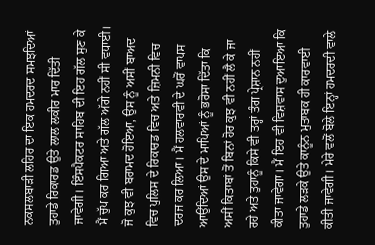ਨਕਸਲਬਾੜੀ ਲਹਿਰ ਦਾ ਇਕ ਹਮਦਰਦ ਸਮਝਦਿਆਂ ਤੁਹਾਡੇ ਰਿਕਾਰਡ ਉਤੇ ਲਾਲ ਲਕੀਰ ਮਾਰ ਦਿੱਤੀ ਜਾਵੇਗੀ। ਇੰਸਪੈਕਟਰ ਸਾਹਿਬ ਦੀ ਇਹ ਗੱਲ ਸੁਣ ਕੇ ਮੈਂ ਚੁੱਪ ਕਰ ਗਿਆ ਅਤੇ ਗੱਲ ਅੱਗੇ ਨਹੀਂ ਸੀ ਵਧਾਈ। ਜੋ ਕੁਝ ਵੀ ਬਰਾਮਦ ਹੋਇਆ, ਉਸ ਨੂੰ ਅਸੀਂ ਬਾਅਦ ਵਿਚ ਪੁਲਿਸ ਦੇ ਰਿਕਾਰਡ ਵਿਚ ਅਤੇ ਜ਼ਿਮਨੀ ਵਿਚ ਦਰਜ ਕਰ ਲਿਆ। ਮੈਂ ਹਲਵਾਰਵੀ ਦੇ ਘਰੋਂ ਵਾਪਸ ਆਉਂਦਿਆਂ ਉਸ ਦੇ ਮਾਪਿਆਂ ਨੂੰ ਭਰੋਸਾ ਦਿੱਤਾ ਕਿ ਅਸੀਂ ਕਿਤਾਬਾਂ ਤੋਂ ਬਿਨਾਂ ਹੋਰ ਕੁਝ ਵੀ ਨਹੀਂ ਲੈ ਕੇ ਜਾ ਰਹੇ ਅਤੇ ਤੁਹਾਨੂੰ ਕਿਸੇ ਵੀ ਤਰ੍ਹਾਂ ਤੰਗ ਪ੍ਰੇਸ਼ਾਨ ਨਹੀਂ ਕੀਤਾ ਜਾਵੇਗਾ। ਮੈਂ ਇਹ ਵੀ ਵਿਸ਼ਵਾਸ ਦੁਆਇਆ ਕਿ ਤੁਹਾਡੇ ਲੜਕੇ ਉਤੇ ਕਾਨੂੰਨ ਮੁਤਾਬਕ ਹੀ ਕਾਰਵਾਈ ਕੀਤੀ ਜਾਵੇਗੀ। ਮੇਰੇ ਵਲੋਂ ਬੋਲੇ ਇਨ੍ਹਾਂ ਹਮਦਰਦੀ ਵਾਲੇ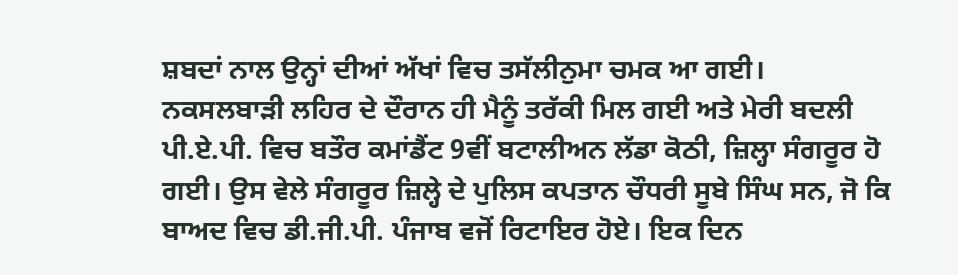ਸ਼ਬਦਾਂ ਨਾਲ ਉਨ੍ਹਾਂ ਦੀਆਂ ਅੱਖਾਂ ਵਿਚ ਤਸੱਲੀਨੁਮਾ ਚਮਕ ਆ ਗਈ।
ਨਕਸਲਬਾੜੀ ਲਹਿਰ ਦੇ ਦੌਰਾਨ ਹੀ ਮੈਨੂੰ ਤਰੱਕੀ ਮਿਲ ਗਈ ਅਤੇ ਮੇਰੀ ਬਦਲੀ ਪੀ.ਏ.ਪੀ. ਵਿਚ ਬਤੌਰ ਕਮਾਂਡੈਂਟ 9ਵੀਂ ਬਟਾਲੀਅਨ ਲੱਡਾ ਕੋਠੀ, ਜ਼ਿਲ੍ਹਾ ਸੰਗਰੂਰ ਹੋ ਗਈ। ਉਸ ਵੇਲੇ ਸੰਗਰੂਰ ਜ਼ਿਲ੍ਹੇ ਦੇ ਪੁਲਿਸ ਕਪਤਾਨ ਚੌਧਰੀ ਸੂਬੇ ਸਿੰਘ ਸਨ, ਜੋ ਕਿ ਬਾਅਦ ਵਿਚ ਡੀ.ਜੀ.ਪੀ. ਪੰਜਾਬ ਵਜੋਂ ਰਿਟਾਇਰ ਹੋਏ। ਇਕ ਦਿਨ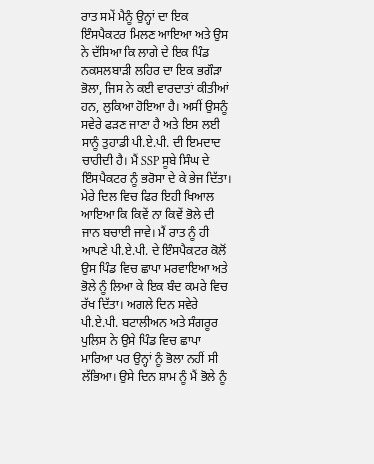ਰਾਤ ਸਮੇਂ ਮੈਨੂੰ ਉਨ੍ਹਾਂ ਦਾ ਇਕ ਇੰਸਪੈਕਟਰ ਮਿਲਣ ਆਇਆ ਅਤੇ ਉਸ ਨੇ ਦੱਸਿਆ ਕਿ ਲਾਗੇ ਦੇ ਇਕ ਪਿੰਡ ਨਕਸਲਬਾੜੀ ਲਹਿਰ ਦਾ ਇਕ ਭਗੌੜਾ ਭੋਲਾ, ਜਿਸ ਨੇ ਕਈ ਵਾਰਦਾਤਾਂ ਕੀਤੀਆਂ ਹਨ, ਲੁਕਿਆ ਹੋਇਆ ਹੈ। ਅਸੀਂ ਉਸਨੂੰ ਸਵੇਰੇ ਫੜਣ ਜਾਣਾ ਹੈ ਅਤੇ ਇਸ ਲਈ ਸਾਨੂੰ ਤੁਹਾਡੀ ਪੀ.ਏ.ਪੀ. ਦੀ ਇਮਦਾਦ ਚਾਹੀਦੀ ਹੈ। ਮੈਂ SSP ਸੂਬੇ ਸਿੰਘ ਦੇ ਇੰਸਪੈਕਟਰ ਨੂੰ ਭਰੋਸਾ ਦੇ ਕੇ ਭੇਜ ਦਿੱਤਾ। ਮੇਰੇ ਦਿਲ ਵਿਚ ਫਿਰ ਇਹੀ ਖਿਆਲ ਆਇਆ ਕਿ ਕਿਵੇਂ ਨਾ ਕਿਵੇਂ ਭੋਲੇ ਦੀ ਜਾਨ ਬਚਾਈ ਜਾਵੇ। ਮੈਂ ਰਾਤ ਨੂੰ ਹੀ ਆਪਣੇ ਪੀ.ਏ.ਪੀ. ਦੇ ਇੰਸਪੈਕਟਰ ਕੋਲੋਂ ਉਸ ਪਿੰਡ ਵਿਚ ਛਾਪਾ ਮਰਵਾਇਆ ਅਤੇ ਭੋਲੇ ਨੂੰ ਲਿਆ ਕੇ ਇਕ ਬੰਦ ਕਮਰੇ ਵਿਚ ਰੱਖ ਦਿੱਤਾ। ਅਗਲੇ ਦਿਨ ਸਵੇਰੇ ਪੀ.ਏ.ਪੀ. ਬਟਾਲੀਅਨ ਅਤੇ ਸੰਗਰੂਰ ਪੁਲਿਸ ਨੇ ਉਸੇ ਪਿੰਡ ਵਿਚ ਛਾਪਾ ਮਾਰਿਆ ਪਰ ਉਨ੍ਹਾਂ ਨੂੰ ਭੋਲਾ ਨਹੀਂ ਸੀ ਲੱਭਿਆ। ਉਸੇ ਦਿਨ ਸ਼ਾਮ ਨੂੰ ਮੈਂ ਭੋਲੇ ਨੂੰ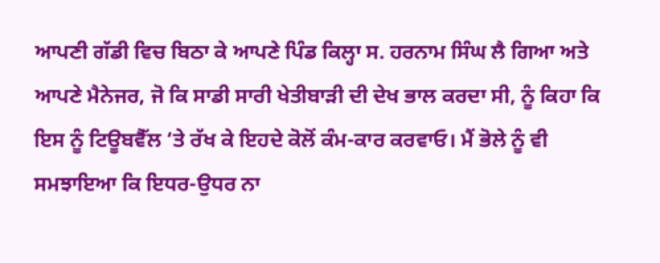ਆਪਣੀ ਗੱਡੀ ਵਿਚ ਬਿਠਾ ਕੇ ਆਪਣੇ ਪਿੰਡ ਕਿਲ੍ਹਾ ਸ. ਹਰਨਾਮ ਸਿੰਘ ਲੈ ਗਿਆ ਅਤੇ ਆਪਣੇ ਮੈਨੇਜਰ, ਜੋ ਕਿ ਸਾਡੀ ਸਾਰੀ ਖੇਤੀਬਾੜੀ ਦੀ ਦੇਖ ਭਾਲ ਕਰਦਾ ਸੀ, ਨੂੰ ਕਿਹਾ ਕਿ ਇਸ ਨੂੰ ਟਿਊਬਵੈੱਲ ‘ਤੇ ਰੱਖ ਕੇ ਇਹਦੇ ਕੋਲੋਂ ਕੰਮ-ਕਾਰ ਕਰਵਾਓ। ਮੈਂ ਭੋਲੇ ਨੂੰ ਵੀ ਸਮਝਾਇਆ ਕਿ ਇਧਰ-ਉਧਰ ਨਾ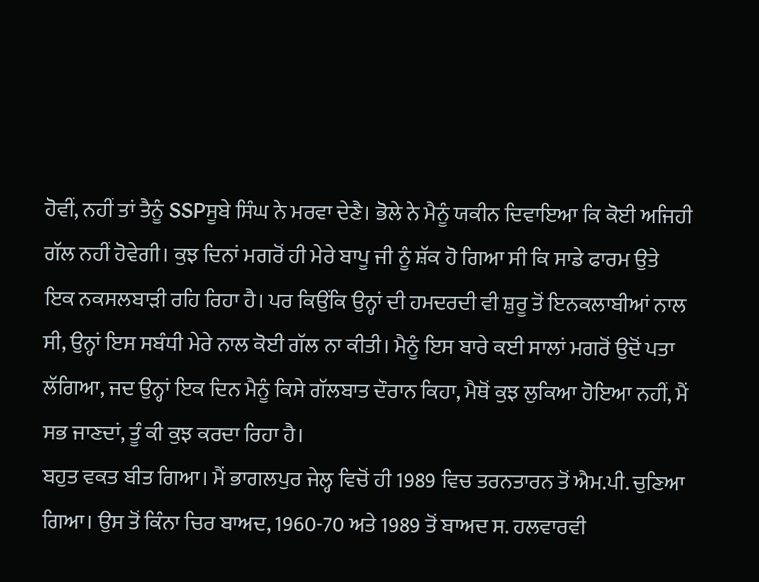ਹੋਵੀਂ, ਨਹੀਂ ਤਾਂ ਤੈਨੂੰ SSPਸੂਬੇ ਸਿੰਘ ਨੇ ਮਰਵਾ ਦੇਣੈ। ਭੋਲੇ ਨੇ ਮੈਨੂੰ ਯਕੀਨ ਦਿਵਾਇਆ ਕਿ ਕੋਈ ਅਜਿਹੀ ਗੱਲ ਨਹੀਂ ਹੋਵੇਗੀ। ਕੁਝ ਦਿਨਾਂ ਮਗਰੋਂ ਹੀ ਮੇਰੇ ਬਾਪੂ ਜੀ ਨੂੰ ਸ਼ੱਕ ਹੋ ਗਿਆ ਸੀ ਕਿ ਸਾਡੇ ਫਾਰਮ ਉਤੇ ਇਕ ਨਕਸਲਬਾੜੀ ਰਹਿ ਰਿਹਾ ਹੈ। ਪਰ ਕਿਉਂਕਿ ਉਨ੍ਹਾਂ ਦੀ ਹਮਦਰਦੀ ਵੀ ਸ਼ੁਰੂ ਤੋਂ ਇਨਕਲਾਬੀਆਂ ਨਾਲ ਸੀ, ਉਨ੍ਹਾਂ ਇਸ ਸਬੰਧੀ ਮੇਰੇ ਨਾਲ ਕੋਈ ਗੱਲ ਨਾ ਕੀਤੀ। ਮੈਨੂੰ ਇਸ ਬਾਰੇ ਕਈ ਸਾਲਾਂ ਮਗਰੋਂ ਉਦੋਂ ਪਤਾ ਲੱਗਿਆ, ਜਦ ਉਨ੍ਹਾਂ ਇਕ ਦਿਨ ਮੈਨੂੰ ਕਿਸੇ ਗੱਲਬਾਤ ਦੌਰਾਨ ਕਿਹਾ, ਮੈਥੋਂ ਕੁਝ ਲੁਕਿਆ ਹੋਇਆ ਨਹੀਂ, ਮੈਂ ਸਭ ਜਾਣਦਾਂ, ਤੂੰ ਕੀ ਕੁਝ ਕਰਦਾ ਰਿਹਾ ਹੈ।
ਬਹੁਤ ਵਕਤ ਬੀਤ ਗਿਆ। ਮੈਂ ਭਾਗਲਪੁਰ ਜੇਲ੍ਹ ਵਿਚੋਂ ਹੀ 1989 ਵਿਚ ਤਰਨਤਾਰਨ ਤੋਂ ਐਮ.ਪੀ. ਚੁਣਿਆ ਗਿਆ। ਉਸ ਤੋਂ ਕਿੰਨਾ ਚਿਰ ਬਾਅਦ, 1960-70 ਅਤੇ 1989 ਤੋਂ ਬਾਅਦ ਸ. ਹਲਵਾਰਵੀ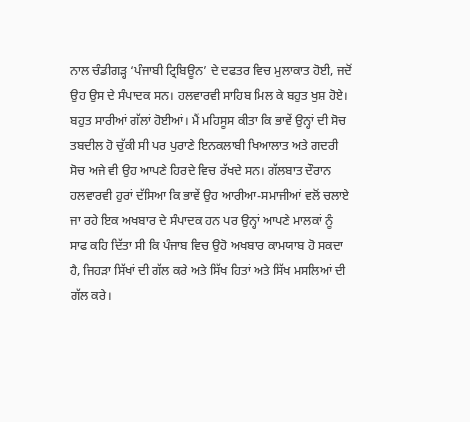ਨਾਲ ਚੰਡੀਗੜ੍ਹ ‘ਪੰਜਾਬੀ ਟ੍ਰਿਬਿਊਨ’ ਦੇ ਦਫਤਰ ਵਿਚ ਮੁਲਾਕਾਤ ਹੋਈ, ਜਦੋਂ ਉਹ ਉਸ ਦੇ ਸੰਪਾਦਕ ਸਨ। ਹਲਵਾਰਵੀ ਸਾਹਿਬ ਮਿਲ ਕੇ ਬਹੁਤ ਖੁਸ਼ ਹੋਏ। ਬਹੁਤ ਸਾਰੀਆਂ ਗੱਲਾਂ ਹੋਈਆਂ। ਮੈਂ ਮਹਿਸੂਸ ਕੀਤਾ ਕਿ ਭਾਵੇਂ ਉਨ੍ਹਾਂ ਦੀ ਸੋਚ ਤਬਦੀਲ ਹੋ ਚੁੱਕੀ ਸੀ ਪਰ ਪੁਰਾਣੇ ਇਨਕਲਾਬੀ ਖਿਆਲਾਤ ਅਤੇ ਗਦਰੀ ਸੋਚ ਅਜੇ ਵੀ ਉਹ ਆਪਣੇ ਹਿਰਦੇ ਵਿਚ ਰੱਖਦੇ ਸਨ। ਗੱਲਬਾਤ ਦੌਰਾਨ ਹਲਵਾਰਵੀ ਹੁਰਾਂ ਦੱਸਿਆ ਕਿ ਭਾਵੇਂ ਉਹ ਆਰੀਆ-ਸਮਾਜੀਆਂ ਵਲੋਂ ਚਲਾਏ ਜਾ ਰਹੇ ਇਕ ਅਖਬਾਰ ਦੇ ਸੰਪਾਦਕ ਹਨ ਪਰ ਉਨ੍ਹਾਂ ਆਪਣੇ ਮਾਲਕਾਂ ਨੂੰ ਸਾਫ ਕਹਿ ਦਿੱਤਾ ਸੀ ਕਿ ਪੰਜਾਬ ਵਿਚ ਉਹੋ ਅਖਬਾਰ ਕਾਮਯਾਬ ਹੋ ਸਕਦਾ ਹੈ, ਜਿਹੜਾ ਸਿੱਖਾਂ ਦੀ ਗੱਲ ਕਰੇ ਅਤੇ ਸਿੱਖ ਹਿਤਾਂ ਅਤੇ ਸਿੱਖ ਮਸਲਿਆਂ ਦੀ ਗੱਲ ਕਰੇ।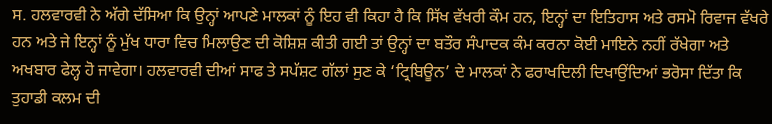ਸ. ਹਲਵਾਰਵੀ ਨੇ ਅੱਗੇ ਦੱਸਿਆ ਕਿ ਉਨ੍ਹਾਂ ਆਪਣੇ ਮਾਲਕਾਂ ਨੂੰ ਇਹ ਵੀ ਕਿਹਾ ਹੈ ਕਿ ਸਿੱਖ ਵੱਖਰੀ ਕੌਮ ਹਨ, ਇਨ੍ਹਾਂ ਦਾ ਇਤਿਹਾਸ ਅਤੇ ਰਸਮੋ ਰਿਵਾਜ ਵੱਖਰੇ ਹਨ ਅਤੇ ਜੇ ਇਨ੍ਹਾਂ ਨੂੰ ਮੁੱਖ ਧਾਰਾ ਵਿਚ ਮਿਲਾਉਣ ਦੀ ਕੋਸ਼ਿਸ਼ ਕੀਤੀ ਗਈ ਤਾਂ ਉਨ੍ਹਾਂ ਦਾ ਬਤੌਰ ਸੰਪਾਦਕ ਕੰਮ ਕਰਨਾ ਕੋਈ ਮਾਇਨੇ ਨਹੀਂ ਰੱਖੇਗਾ ਅਤੇ ਅਖਬਾਰ ਫੇਲ੍ਹ ਹੋ ਜਾਵੇਗਾ। ਹਲਵਾਰਵੀ ਦੀਆਂ ਸਾਫ ਤੇ ਸਪੱਸ਼ਟ ਗੱਲਾਂ ਸੁਣ ਕੇ ‘ਟ੍ਰਿਬਿਊਨ’ ਦੇ ਮਾਲਕਾਂ ਨੇ ਫਰਾਖਦਿਲੀ ਦਿਖਾਉਂਦਿਆਂ ਭਰੋਸਾ ਦਿੱਤਾ ਕਿ ਤੁਹਾਡੀ ਕਲਮ ਦੀ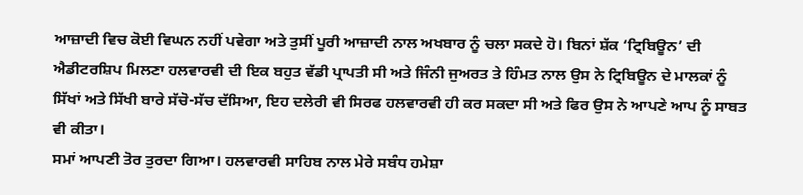ਆਜ਼ਾਦੀ ਵਿਚ ਕੋਈ ਵਿਘਨ ਨਹੀਂ ਪਵੇਗਾ ਅਤੇ ਤੁਸੀਂ ਪੂਰੀ ਆਜ਼ਾਦੀ ਨਾਲ ਅਖਬਾਰ ਨੂੰ ਚਲਾ ਸਕਦੇ ਹੋ। ਬਿਨਾਂ ਸ਼ੱਕ ‘ਟ੍ਰਿਬਿਊਨ’ ਦੀ ਐਡੀਟਰਸ਼ਿਪ ਮਿਲਣਾ ਹਲਵਾਰਵੀ ਦੀ ਇਕ ਬਹੁਤ ਵੱਡੀ ਪ੍ਰਾਪਤੀ ਸੀ ਅਤੇ ਜਿੰਨੀ ਜੁਅਰਤ ਤੇ ਹਿੰਮਤ ਨਾਲ ਉਸ ਨੇ ਟ੍ਰਿਬਿਊਨ ਦੇ ਮਾਲਕਾਂ ਨੂੰ ਸਿੱਖਾਂ ਅਤੇ ਸਿੱਖੀ ਬਾਰੇ ਸੱਚੋ-ਸੱਚ ਦੱਸਿਆ, ਇਹ ਦਲੇਰੀ ਵੀ ਸਿਰਫ ਹਲਵਾਰਵੀ ਹੀ ਕਰ ਸਕਦਾ ਸੀ ਅਤੇ ਫਿਰ ਉਸ ਨੇ ਆਪਣੇ ਆਪ ਨੂੰ ਸਾਬਤ ਵੀ ਕੀਤਾ।
ਸਮਾਂ ਆਪਣੀ ਤੋਰ ਤੁਰਦਾ ਗਿਆ। ਹਲਵਾਰਵੀ ਸਾਹਿਬ ਨਾਲ ਮੇਰੇ ਸਬੰਧ ਹਮੇਸ਼ਾ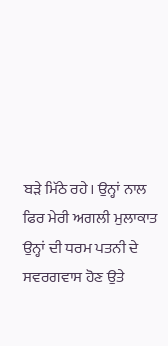ਬੜੇ ਮਿੱਠੇ ਰਹੇ। ਉਨ੍ਹਾਂ ਨਾਲ ਫਿਰ ਮੇਰੀ ਅਗਲੀ ਮੁਲਾਕਾਤ ਉਨ੍ਹਾਂ ਦੀ ਧਰਮ ਪਤਨੀ ਦੇ ਸਵਰਗਵਾਸ ਹੋਣ ਉਤੇ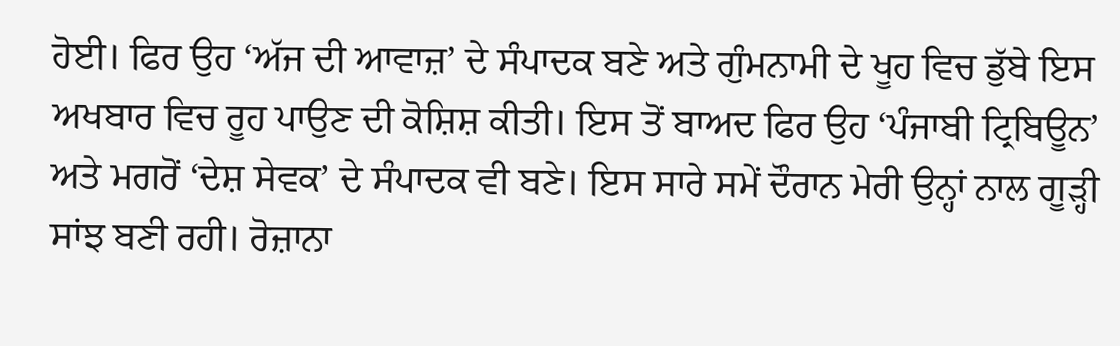ਹੋਈ। ਫਿਰ ਉਹ ‘ਅੱਜ ਦੀ ਆਵਾਜ਼’ ਦੇ ਸੰਪਾਦਕ ਬਣੇ ਅਤੇ ਗੁੰਮਨਾਮੀ ਦੇ ਖੂਹ ਵਿਚ ਡੁੱਬੇ ਇਸ ਅਖਬਾਰ ਵਿਚ ਰੂਹ ਪਾਉਣ ਦੀ ਕੋਸ਼ਿਸ਼ ਕੀਤੀ। ਇਸ ਤੋਂ ਬਾਅਦ ਫਿਰ ਉਹ ‘ਪੰਜਾਬੀ ਟ੍ਰਿਬਿਊਨ’ ਅਤੇ ਮਗਰੋਂ ‘ਦੇਸ਼ ਸੇਵਕ’ ਦੇ ਸੰਪਾਦਕ ਵੀ ਬਣੇ। ਇਸ ਸਾਰੇ ਸਮੇਂ ਦੌਰਾਨ ਮੇਰੀ ਉਨ੍ਹਾਂ ਨਾਲ ਗੂੜ੍ਹੀ ਸਾਂਝ ਬਣੀ ਰਹੀ। ਰੋਜ਼ਾਨਾ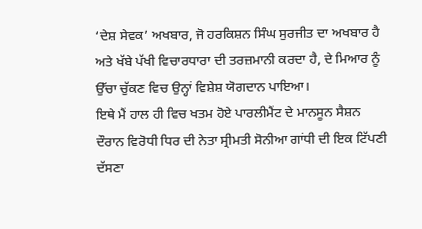‘ਦੇਸ਼ ਸੇਵਕ’ ਅਖਬਾਰ, ਜੋ ਹਰਕਿਸ਼ਨ ਸਿੰਘ ਸੁਰਜੀਤ ਦਾ ਅਖਬਾਰ ਹੈ ਅਤੇ ਖੱਬੇ ਪੱਖੀ ਵਿਚਾਰਧਾਰਾ ਦੀ ਤਰਜ਼ਮਾਨੀ ਕਰਦਾ ਹੈ, ਦੇ ਮਿਆਰ ਨੂੰ ਉੱਚਾ ਚੁੱਕਣ ਵਿਚ ਉਨ੍ਹਾਂ ਵਿਸ਼ੇਸ਼ ਯੋਗਦਾਨ ਪਾਇਆ।
ਇਥੇ ਮੈਂ ਹਾਲ ਹੀ ਵਿਚ ਖਤਮ ਹੋਏ ਪਾਰਲੀਮੈਂਟ ਦੇ ਮਾਨਸੂਨ ਸੈਸ਼ਨ ਦੌਰਾਨ ਵਿਰੋਧੀ ਧਿਰ ਦੀ ਨੇਤਾ ਸ੍ਰੀਮਤੀ ਸੋਨੀਆ ਗਾਂਧੀ ਦੀ ਇਕ ਟਿੱਪਣੀ ਦੱਸਣਾ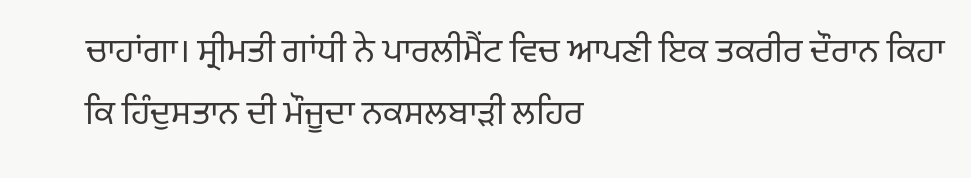ਚਾਹਾਂਗਾ। ਸ੍ਰੀਮਤੀ ਗਾਂਧੀ ਨੇ ਪਾਰਲੀਮੈਂਟ ਵਿਚ ਆਪਣੀ ਇਕ ਤਕਰੀਰ ਦੌਰਾਨ ਕਿਹਾ ਕਿ ਹਿੰਦੁਸਤਾਨ ਦੀ ਮੌਜੂਦਾ ਨਕਸਲਬਾੜੀ ਲਹਿਰ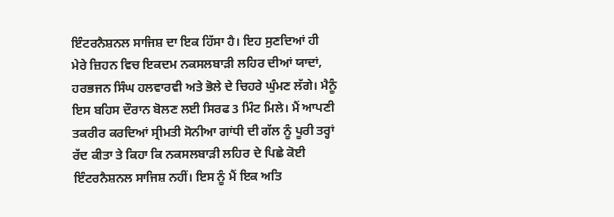ਇੰਟਰਨੈਸ਼ਨਲ ਸਾਜਿਸ਼ ਦਾ ਇਕ ਹਿੱਸਾ ਹੈ। ਇਹ ਸੁਣਦਿਆਂ ਹੀ ਮੇਰੇ ਜ਼ਿਹਨ ਵਿਚ ਇਕਦਮ ਨਕਸਲਬਾੜੀ ਲਹਿਰ ਦੀਆਂ ਯਾਦਾਂ, ਹਰਭਜਨ ਸਿੰਘ ਹਲਵਾਰਵੀ ਅਤੇ ਭੋਲੇ ਦੇ ਚਿਹਰੇ ਘੁੰਮਣ ਲੱਗੇ। ਮੈਨੂੰ ਇਸ ਬਹਿਸ ਦੌਰਾਨ ਬੋਲਣ ਲਈ ਸਿਰਫ 3 ਮਿੰਟ ਮਿਲੇ। ਮੈਂ ਆਪਣੀ ਤਕਰੀਰ ਕਰਦਿਆਂ ਸ੍ਰੀਮਤੀ ਸੋਨੀਆ ਗਾਂਧੀ ਦੀ ਗੱਲ ਨੂੰ ਪੂਰੀ ਤਰ੍ਹਾਂ ਰੱਦ ਕੀਤਾ ਤੇ ਕਿਹਾ ਕਿ ਨਕਸਲਬਾੜੀ ਲਹਿਰ ਦੇ ਪਿਛੇ ਕੋਈ ਇੰਟਰਨੈਸ਼ਨਲ ਸਾਜਿਸ਼ ਨਹੀਂ। ਇਸ ਨੂੰ ਮੈਂ ਇਕ ਅਤਿ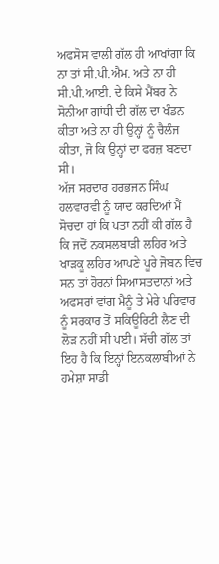ਅਫਸੋਸ ਵਾਲੀ ਗੱਲ ਹੀ ਆਖਾਂਗਾ ਕਿ ਨਾ ਤਾਂ ਸੀ.ਪੀ.ਐਮ. ਅਤੇ ਨਾ ਹੀ ਸੀ.ਪੀ.ਆਈ. ਦੇ ਕਿਸੇ ਮੈਂਬਰ ਨੇ ਸੋਨੀਆ ਗਾਂਧੀ ਦੀ ਗੱਲ ਦਾ ਖੰਡਨ ਕੀਤਾ ਅਤੇ ਨਾ ਹੀ ਉਨ੍ਹਾਂ ਨੂੰ ਚੈਲੰਜ ਕੀਤਾ, ਜੋ ਕਿ ਉਨ੍ਹਾਂ ਦਾ ਫਰਜ਼ ਬਣਦਾ ਸੀ।
ਅੱਜ ਸਰਦਾਰ ਹਰਭਜਨ ਸਿੰਘ ਹਲਵਾਰਵੀ ਨੂੰ ਯਾਦ ਕਰਦਿਆਂ ਮੈਂ ਸੋਚਦਾ ਹਾਂ ਕਿ ਪਤਾ ਨਹੀਂ ਕੀ ਗੱਲ ਹੈ ਕਿ ਜਦੋਂ ਨਕਸਲਬਾੜੀ ਲਹਿਰ ਅਤੇ ਖਾੜਕੂ ਲਹਿਰ ਆਪਣੇ ਪੂਰੇ ਜੋਬਨ ਵਿਚ ਸਨ ਤਾਂ ਹੋਰਨਾਂ ਸਿਆਸਤਦਾਨਾਂ ਅਤੇ ਅਫਸਰਾਂ ਵਾਂਗ ਮੈਨੂੰ ਤੇ ਮੇਰੇ ਪਰਿਵਾਰ ਨੂੰ ਸਰਕਾਰ ਤੋਂ ਸਕਿਊਰਿਟੀ ਲੈਣ ਦੀ ਲੋੜ ਨਹੀਂ ਸੀ ਪਈ। ਸੱਚੀ ਗੱਲ ਤਾਂ ਇਹ ਹੈ ਕਿ ਇਨ੍ਹਾਂ ਇਨਕਲਾਬੀਆਂ ਨੇ ਹਮੇਸ਼ਾ ਸਾਡੀ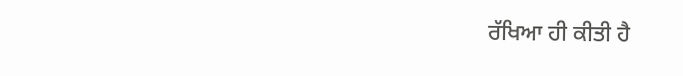ਰੱਖਿਆ ਹੀ ਕੀਤੀ ਹੈ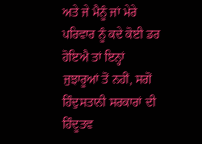ਅਤੇ ਜੇ ਮੈਨੂੰ ਜਾਂ ਮੇਰੇ ਪਰਿਵਾਰ ਨੂੰ ਕਦੇ ਕੋਈ ਡਰ ਹੋਇਐ ਤਾਂ ਇਨ੍ਹਾਂ ਜੁਝਾਰੂਆਂ ਤੋਂ ਨਹੀਂ, ਸਗੋਂ ਹਿੰਦੁਸਤਾਨੀ ਸਰਕਾਰਾਂ ਦੀ ਹਿੰਦੂਤਵ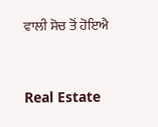ਵਾਲੀ ਸੋਚ ਤੋਂ ਹੋਇਐ



Real Estate